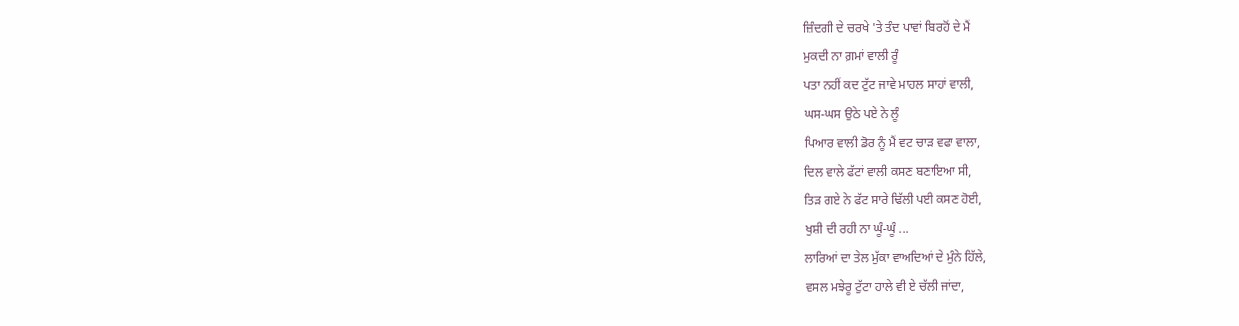ਜ਼ਿੰਦਗੀ ਦੇ ਚਰਖੇ 'ਤੇ ਤੰਦ ਪਾਵਾਂ ਬਿਰਹੋਂ ਦੇ ਮੈਂ
ਮੁਕਦੀ ਨਾ ਗ਼ਮਾਂ ਵਾਲੀ ਰੂੰ
ਪਤਾ ਨਹੀਂ ਕਦ ਟੁੱਟ ਜਾਵੇ ਮਾਹਲ ਸਾਹਾਂ ਵਾਲੀ,
ਘਸ-ਘਸ ਉਠੇ ਪਏ ਨੇ ਲੂੰ
ਪਿਆਰ ਵਾਲੀ ਡੋਰ ਨੂੰ ਮੈਂ ਵਟ ਚਾੜ ਵਫਾ ਵਾਲਾ,
ਦਿਲ ਵਾਲੇ ਫੱਟਾਂ ਵਾਲੀ ਕਸਣ ਬਣਾਇਆ ਸੀ,
ਤਿੜ ਗਏ ਨੇ ਫੱਟ ਸਾਰੇ ਢਿੱਲੀ ਪਈ ਕਸਣ ਹੋਈ,
ਖੁਸ਼ੀ ਦੀ ਰਹੀ ਨਾ ਘੂੰ-ਘੂੰ ...
ਲਾਰਿਆਂ ਦਾ ਤੇਲ ਮੁੱਕਾ ਵਾਅਦਿਆਂ ਦੇ ਮੁੰਨੇ ਹਿੱਲੇ,
ਵਸਲ ਮਝੇਰੂ ਟੁੱਟਾ ਹਾਲੇ ਵੀ ਏ ਚੱਲੀ ਜਾਂਦਾ,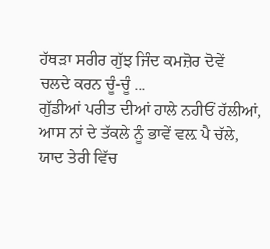ਹੱਥੜਾ ਸਰੀਰ ਗੁੱਝ ਜਿੰਦ ਕਮਜ਼ੋਰ ਦੋਵੇਂ
ਚਲਦੇ ਕਰਨ ਚੂੰ-ਚੂੰ ...
ਗੁੱਡੀਆਂ ਪਰੀਤ ਦੀਆਂ ਹਾਲੇ ਨਹੀਓਂ ਹੱਲੀਆਂ,
ਆਸ ਨਾਂ ਦੇ ਤੱਕਲੇ ਨੂੰ ਭਾਵੇਂ ਵਲ਼ ਪੈ ਚੱਲੇ,
ਯਾਦ ਤੇਰੀ ਵਿੱਚ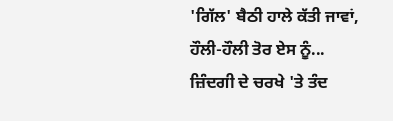'ਗਿੱਲ' ਬੈਠੀ ਹਾਲੇ ਕੱਤੀ ਜਾਵਾਂ,
ਹੌਲੀ-ਹੌਲੀ ਤੋਰ ਏਸ ਨੂੰ...
ਜ਼ਿੰਦਗੀ ਦੇ ਚਰਖੇ 'ਤੇ ਤੰਦ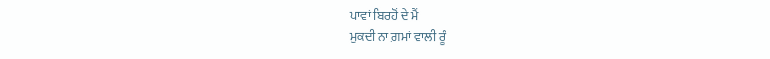ਪਾਵਾਂ ਬਿਰਹੋਂ ਦੇ ਮੈਂ
ਮੁਕਦੀ ਨਾ ਗ਼ਮਾਂ ਵਾਲੀ ਰੂੰ